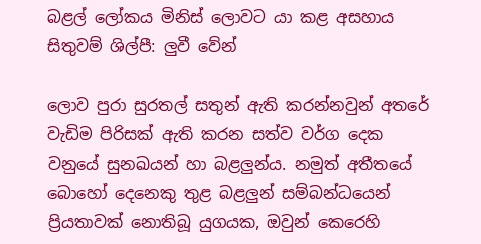බළල් ලෝකය මිනිස් ලොවට යා කළ අසහාය සිතුවම් ශිල්පී: ලුවී වේන්

ලොව පුරා සුරතල් සතුන් ඇති කරන්නවුන් අතරේ වැඩිම පිරිසක් ඇති කරන සත්ව වර්ග දෙක වනුයේ සුනඛයන් හා බළලුන්ය. නමුත් අතීතයේ බොහෝ දෙනෙකු තුළ බළලුන් සම්බන්ධයෙන් ප්‍රියතාවක් නොතිබූ යුගයක, ඔවුන් කෙරෙහි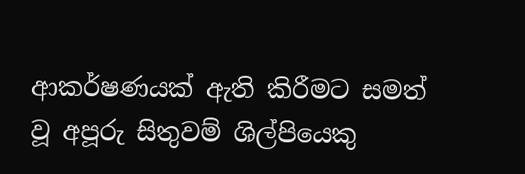ආකර්ෂණයක් ඇති කිරීමට සමත් වූ අපූරු සිතුවම් ශිල්පියෙකු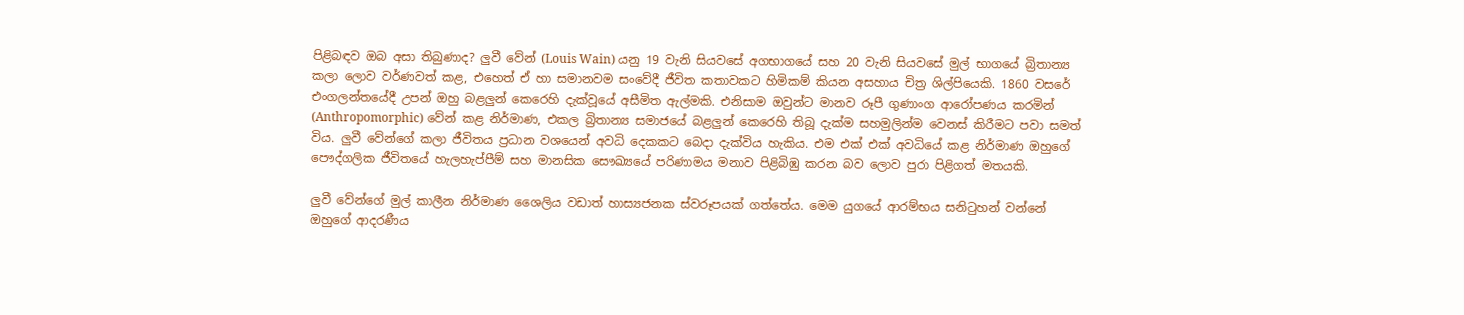පිළිබඳව ඔබ අසා තිබුණාද? ලුවී වේන් (Louis Wain) යනු 19 වැනි සියවසේ අගභාගයේ සහ 20 වැනි සියවසේ මුල් භාගයේ බ්‍රිතාන්‍ය කලා ලොව වර්ණවත් කළ, එහෙත් ඒ හා සමානවම සංවේදී ජීවිත කතාවකට හිමිකම් කියන අසහාය චිත්‍ර ශිල්පියෙකි. 1860 වසරේ එංගලන්තයේදී උපන් ඔහු බළලුන් කෙරෙහි දැක්වූයේ අසීමිත ඇල්මකි. එනිසාම ඔවුන්ට මානව රූපී ගුණාංග ආරෝපණය කරමින් (Anthropomorphic) වේන් කළ නිර්මාණ, එකල බ්‍රිතාන්‍ය සමාජයේ බළලුන් කෙරෙහි තිබූ දැක්ම සහමුලින්ම වෙනස් කිරීමට පවා සමත් විය. ලුවී වේන්ගේ කලා ජීවිතය ප්‍රධාන වශයෙන් අවධි දෙකකට බෙදා දැක්විය හැකිය. එම එක් එක් අවධියේ කළ නිර්මාණ ඔහුගේ පෞද්ගලික ජීවිතයේ හැලහැප්පීම් සහ මානසික සෞඛ්‍යයේ පරිණාමය මනාව පිළිබිඹු කරන බව ලොව පුරා පිළිගත් මතයකි.

ලුවී වේන්ගේ මුල් කාලීන නිර්මාණ ශෛලිය වඩාත් හාස්‍යජනක ස්වරූපයක් ගත්තේය. මෙම යුගයේ ආරම්භය සනිටුහන් වන්නේ ඔහුගේ ආදරණීය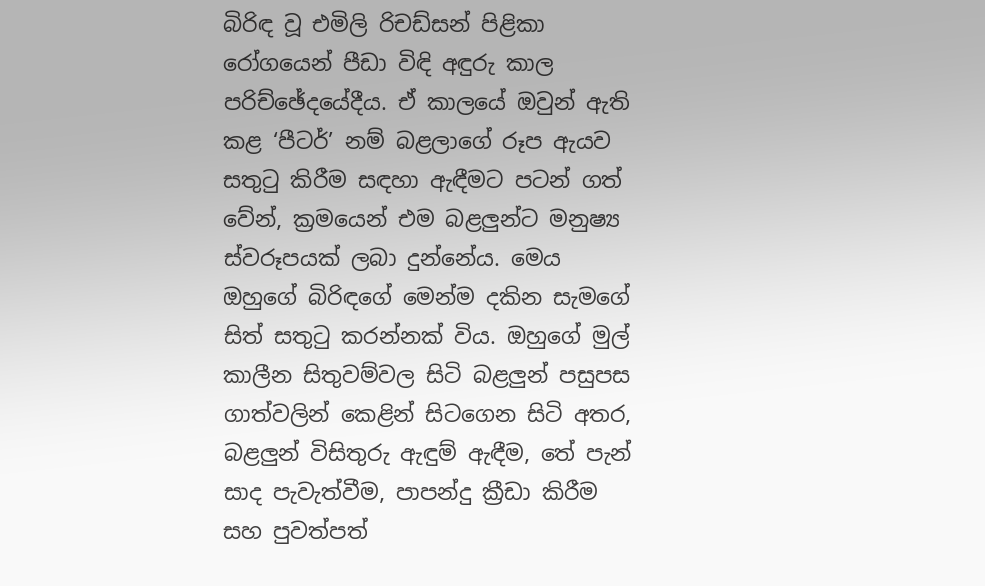බිරිඳ වූ එමිලි රිචඩ්සන් පිළිකා රෝගයෙන් පීඩා විඳි අඳුරු කාල පරිච්ඡේදයේදීය. ඒ කාලයේ ඔවුන් ඇති කළ ‘පීටර්’ නම් බළලාගේ රූප ඇයව සතුටු කිරීම සඳහා ඇඳීමට පටන් ගත් වේන්, ක්‍රමයෙන් එම බළලුන්ට මනුෂ්‍ය ස්වරූපයක් ලබා දුන්නේය. මෙය ඔහුගේ බිරිඳගේ මෙන්ම දකින සැමගේ සිත් සතුටු කරන්නක් විය. ඔහුගේ මුල් කාලීන සිතුවම්වල සිටි බළලුන් පසුපස ගාත්වලින් කෙළින් සිටගෙන සිටි අතර, බළලුන් විසිතුරු ඇඳුම් ඇඳීම, තේ පැන් සාද පැවැත්වීම, පාපන්දු ක්‍රීඩා කිරීම සහ පුවත්පත්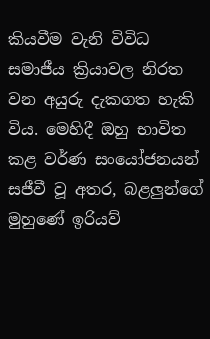කියවීම වැනි විවිධ සමාජීය ක්‍රියාවල නිරත වන අයුරු දැකගත හැකි විය. මෙහිදී ඔහු භාවිත කළ වර්ණ සංයෝජනයන් සජීවී වූ අතර, බළලුන්ගේ මුහුණේ ඉරියව්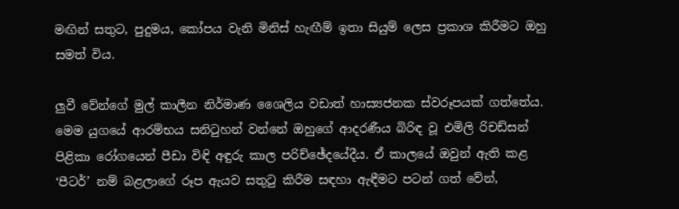මඟින් සතුට, පුදුමය, කෝපය වැනි මිනිස් හැඟීම් ඉතා සියුම් ලෙස ප්‍රකාශ කිරීමට ඔහු සමත් විය.

ලුවී වේන්ගේ මුල් කාලීන නිර්මාණ ශෛලිය වඩාත් හාස්‍යජනක ස්වරූපයක් ගත්තේය. මෙම යුගයේ ආරම්භය සනිටුහන් වන්නේ ඔහුගේ ආදරණීය බිරිඳ වූ එමිලි රිචඩ්සන් පිළිකා රෝගයෙන් පීඩා විඳි අඳුරු කාල පරිච්ඡේදයේදීය. ඒ කාලයේ ඔවුන් ඇති කළ ‘පීටර්’ නම් බළලාගේ රූප ඇයව සතුටු කිරීම සඳහා ඇඳීමට පටන් ගත් වේන්,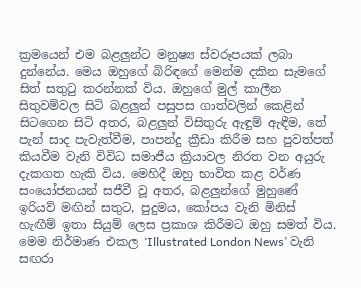ක්‍රමයෙන් එම බළලුන්ට මනුෂ්‍ය ස්වරූපයක් ලබා දුන්නේය. මෙය ඔහුගේ බිරිඳගේ මෙන්ම දකින සැමගේ සිත් සතුටු කරන්නක් විය. ඔහුගේ මුල් කාලීන සිතුවම්වල සිටි බළලුන් පසුපස ගාත්වලින් කෙළින් සිටගෙන සිටි අතර, බළලුන් විසිතුරු ඇඳුම් ඇඳීම, තේ පැන් සාද පැවැත්වීම, පාපන්දු ක්‍රීඩා කිරීම සහ පුවත්පත් කියවීම වැනි විවිධ සමාජීය ක්‍රියාවල නිරත වන අයුරු දැකගත හැකි විය. මෙහිදී ඔහු භාවිත කළ වර්ණ සංයෝජනයන් සජීවී වූ අතර, බළලුන්ගේ මුහුණේ ඉරියව් මඟින් සතුට, පුදුමය, කෝපය වැනි මිනිස් හැඟීම් ඉතා සියුම් ලෙස ප්‍රකාශ කිරීමට ඔහු සමත් විය. මෙම නිර්මාණ එකල ‘Illustrated London News’ වැනි සඟරා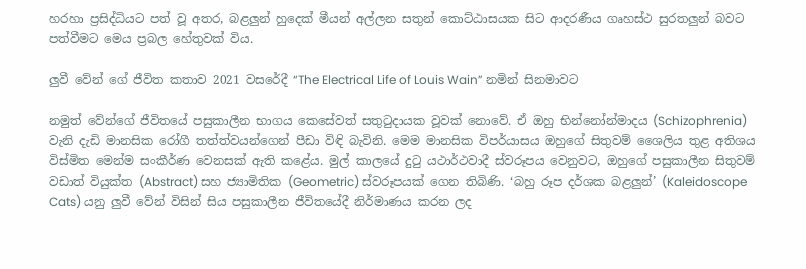හරහා ප්‍රසිද්ධියට පත් වූ අතර, බළලුන් හුදෙක් මීයන් අල්ලන සතුන් කොට්ඨාසයක සිට ආදරණීය ගෘහස්ථ සුරතලුන් බවට පත්වීමට මෙය ප්‍රබල හේතුවක් විය.

ලුවී වේන් ගේ ජීවිත කතාව 2021 වසරේදී “The Electrical Life of Louis Wain” නමින් සිනමාවට

නමුත් වේන්ගේ ජීවිතයේ පසුකාලීන භාගය කෙසේවත් සතුටුදායක වූවක් නොවේ. ඒ ඔහු භින්නෝන්මාදය (Schizophrenia) වැනි දැඩි මානසික රෝගී තත්ත්වයන්ගෙන් පීඩා විඳි බැවිනි. මෙම මානසික විපර්යාසය ඔහුගේ සිතුවම් ශෛලිය තුළ අතිශය විස්මිත මෙන්ම සංකීර්ණ වෙනසක් ඇති කළේය. මුල් කාලයේ දුටු යථාර්ථවාදී ස්වරූපය වෙනුවට, ඔහුගේ පසුකාලීන සිතුවම් වඩාත් වියුක්ත (Abstract) සහ ජ්‍යාමිතික (Geometric) ස්වරූපයක් ගෙන තිබිණි. ‘බහු රූප දර්ශක බළලුන්’ (Kaleidoscope Cats) යනු ලුවී වේන් විසින් සිය පසුකාලීන ජීවිතයේදී නිර්මාණය කරන ලද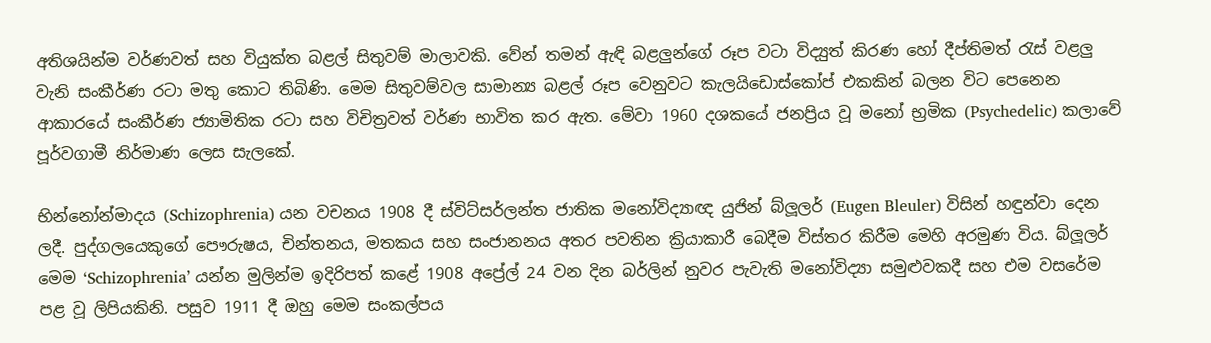අතිශයින්ම වර්ණවත් සහ වියුක්ත බළල් සිතුවම් මාලාවකි. වේන් තමන් ඇඳි බළලුන්ගේ රූප වටා විද්‍යුත් කිරණ හෝ දීප්තිමත් රැස් වළලු වැනි සංකීර්ණ රටා මතු කොට තිබිණි. මෙම සිතුවම්වල සාමාන්‍ය බළල් රූප වෙනුවට කැලයිඩොස්කෝප් එකකින් බලන විට පෙනෙන ආකාරයේ සංකීර්ණ ජ්‍යාමිතික රටා සහ විචිත්‍රවත් වර්ණ භාවිත කර ඇත. මේවා 1960 දශකයේ ජනප්‍රිය වූ මනෝ භ්‍රමික (Psychedelic) කලාවේ පූර්වගාමී නිර්මාණ ලෙස සැලකේ.

භින්නෝන්මාදය (Schizophrenia) යන වචනය 1908 දී ස්විට්සර්ලන්ත ජාතික මනෝවිද්‍යාඥ යුජින් බ්ලූලර් (Eugen Bleuler) විසින් හඳුන්වා දෙන ලදී. පුද්ගලයෙකුගේ පෞරුෂය, චින්තනය, මතකය සහ සංජානනය අතර පවතින ක්‍රියාකාරී බෙදීම විස්තර කිරීම මෙහි අරමුණ විය. බ්ලූලර් මෙම ‘Schizophrenia’ යන්න මුලින්ම ඉදිරිපත් කළේ 1908 අප්‍රේල් 24 වන දින බර්ලින් නුවර පැවැති මනෝවිද්‍යා සමුළුවකදී සහ එම වසරේම පළ වූ ලිපියකිනි. පසුව 1911 දී ඔහු මෙම සංකල්පය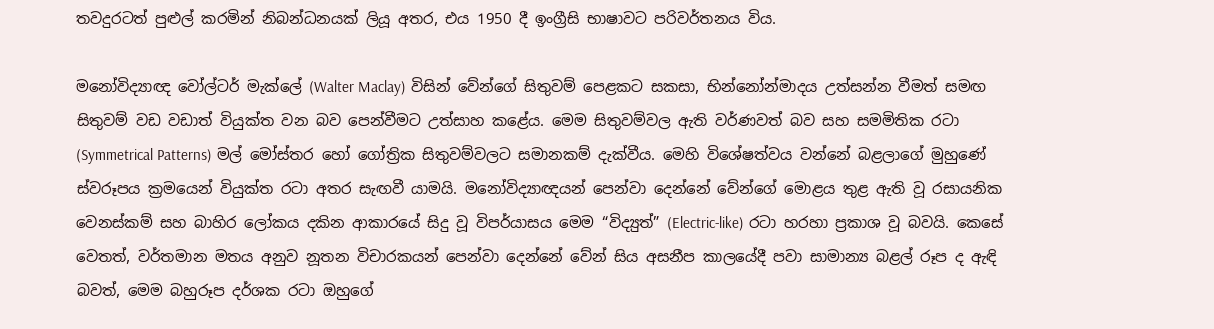තවදුරටත් පුළුල් කරමින් නිබන්ධනයක් ලියූ අතර, එය 1950 දී ඉංග්‍රීසි භාෂාවට පරිවර්තනය විය.

මනෝවිද්‍යාඥ වෝල්ටර් මැක්ලේ (Walter Maclay) විසින් වේන්ගේ සිතුවම් පෙළකට සකසා, භින්නෝන්මාදය උත්සන්න වීමත් සමඟ සිතුවම් වඩ වඩාත් වියුක්ත වන බව පෙන්වීමට උත්සාහ කළේය. මෙම සිතුවම්වල ඇති වර්ණවත් බව සහ සමමිතික රටා (Symmetrical Patterns) මල් මෝස්තර හෝ ගෝත්‍රික සිතුවම්වලට සමානකම් දැක්වීය. මෙහි විශේෂත්වය වන්නේ බළලාගේ මුහුණේ ස්වරූපය ක්‍රමයෙන් වියුක්ත රටා අතර සැඟවී යාමයි. මනෝවිද්‍යාඥයන් පෙන්වා දෙන්නේ වේන්ගේ මොළය තුළ ඇති වූ රසායනික වෙනස්කම් සහ බාහිර ලෝකය දකින ආකාරයේ සිදු වූ විපර්යාසය මෙම “විද්‍යුත්” (Electric-like) රටා හරහා ප්‍රකාශ වූ බවයි. කෙසේ වෙතත්, වර්තමාන මතය අනුව නූතන විචාරකයන් පෙන්වා දෙන්නේ වේන් සිය අසනීප කාලයේදී පවා සාමාන්‍ය බළල් රූප ද ඇඳි බවත්, මෙම බහුරූප දර්ශක රටා ඔහුගේ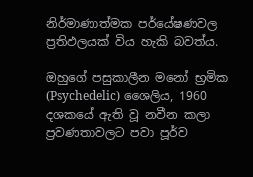නිර්මාණාත්මක පර්යේෂණවල ප්‍රතිඵලයක් විය හැකි බවත්ය.

ඔහුගේ පසුකාලීන මනෝ භ්‍රමික (Psychedelic) ශෛලිය, 1960 දශකයේ ඇති වූ නවීන කලා ප්‍රවණතාවලට පවා පූර්ව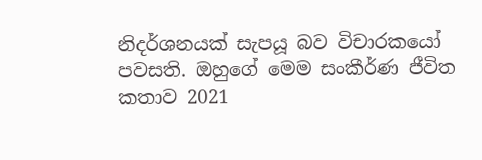නිදර්ශනයක් සැපයූ බව විචාරකයෝ පවසති. ඔහුගේ මෙම සංකීර්ණ ජීවිත කතාව 2021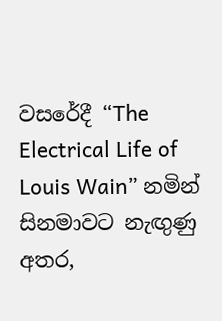වසරේදී “The Electrical Life of Louis Wain” නමින් සිනමාවට නැඟුණු අතර,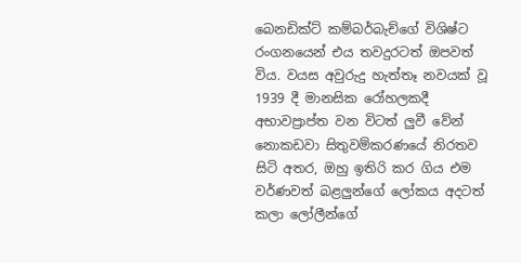බෙනඩික්ට් කම්බර්බැච්ගේ විශිෂ්ට රංගනයෙන් එය තවදුරටත් ඔපවත් විය. වයස අවුරුදු හැත්තෑ නවයක් වූ 1939 දී මානසික රෝහලකදී අභාවප්‍රාප්ත වන විටත් ලුවී වේන් නොකඩවා සිතුවම්කරණයේ නිරතව සිටි අතර, ඔහු ඉතිරි කර ගිය එම වර්ණවත් බළලුන්ගේ ලෝකය අදටත් කලා ලෝලීන්ගේ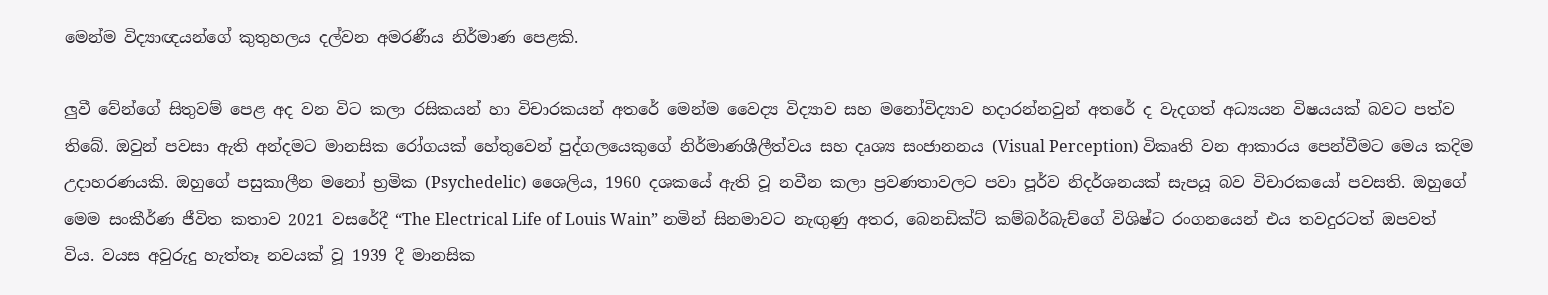මෙන්ම විද්‍යාඥයන්ගේ කුතුහලය දල්වන අමරණීය නිර්මාණ පෙළකි.

ලුවී වේන්ගේ සිතුවම් පෙළ අද වන විට කලා රසිකයන් හා විචාරකයන් අතරේ මෙන්ම වෛද්‍ය විද්‍යාව සහ මනෝවිද්‍යාව හදාරන්නවුන් අතරේ ද වැදගත් අධ්‍යයන විෂයයක් බවට පත්ව තිබේ. ඔවුන් පවසා ඇති අන්දමට මානසික රෝගයක් හේතුවෙන් පුද්ගලයෙකුගේ නිර්මාණශීලීත්වය සහ දෘශ්‍ය සංජානනය (Visual Perception) විකෘති වන ආකාරය පෙන්වීමට මෙය කදිම උදාහරණයකි. ඔහුගේ පසුකාලීන මනෝ භ්‍රමික (Psychedelic) ශෛලිය, 1960 දශකයේ ඇති වූ නවීන කලා ප්‍රවණතාවලට පවා පූර්ව නිදර්ශනයක් සැපයූ බව විචාරකයෝ පවසති. ඔහුගේ මෙම සංකීර්ණ ජීවිත කතාව 2021 වසරේදී “The Electrical Life of Louis Wain” නමින් සිනමාවට නැඟුණු අතර, බෙනඩික්ට් කම්බර්බැච්ගේ විශිෂ්ට රංගනයෙන් එය තවදුරටත් ඔපවත් විය. වයස අවුරුදු හැත්තෑ නවයක් වූ 1939 දී මානසික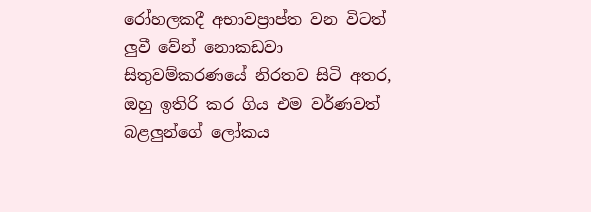රෝහලකදී අභාවප්‍රාප්ත වන විටත් ලුවී වේන් නොකඩවා සිතුවම්කරණයේ නිරතව සිටි අතර, ඔහු ඉතිරි කර ගිය එම වර්ණවත් බළලුන්ගේ ලෝකය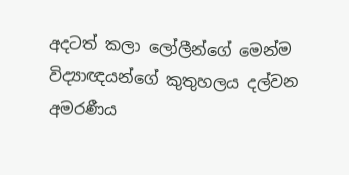අදටත් කලා ලෝලීන්ගේ මෙන්ම විද්‍යාඥයන්ගේ කුතුහලය දල්වන අමරණීය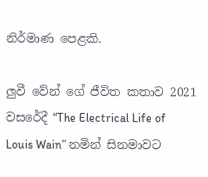නිර්මාණ පෙළකි.

ලුවී වේන් ගේ ජීවිත කතාව 2021 වසරේදී “The Electrical Life of Louis Wain” නමින් සිනමාවට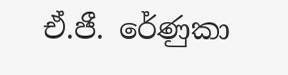ඒ.ජී. රේණුකා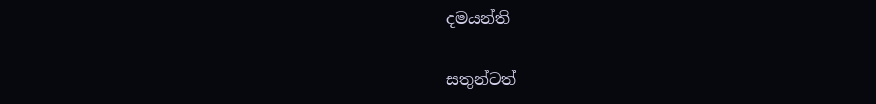දමයන්ති

සතුන්ටත්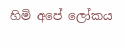හිමි අපේ ලෝකය